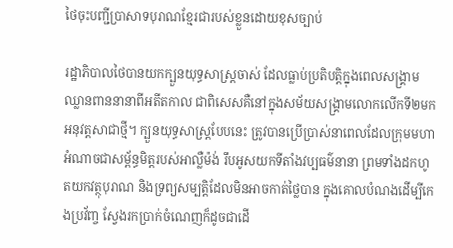ថៃចុះបញ្ជីប្រាសាទបុរាណខ្មែរជារបស់ខ្លួនដោយខុសច្បាប់

រដ្ឋាភិបាលថៃបានយកក្បួនយុទ្ធសាស្ត្រចាស់ ដែលធ្លាប់ប្រតិបត្តិក្នុងពេលសង្គ្រាមឈ្លានពាននានាពីអតីតកាល ជាពិសេសគឺនៅក្នុងសម័យសង្គ្រាមលោកលើកទី២មកអនុវត្តសាជាថ្មី។ ក្បួនយុទ្ធសាស្ត្របែបនេះ ត្រូវបានប្រើប្រាស់នាពេលដែលក្រុមមហាអំណាចជាសម្ព័ន្ធមិត្តរបស់អាល្លឺម៉ង់ រឹបអូសយកទីតាំងវប្បធម៌នានា ព្រមទាំងដកហូតយកវត្ថុបុរាណ និងទ្រព្យសម្បត្តិដែលមិនអាចកាត់ថ្លៃបាន ក្នុងគោលបំណងដើម្បីកេងប្រវ័ញ្ច ស្វែងរកប្រាក់ចំណេញក៏ដូចជាដើ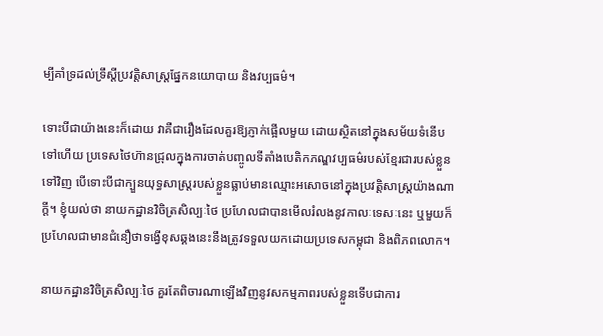ម្បីគាំទ្រដល់ទ្រឹស្តីប្រវត្តិសាស្ត្រផ្នែកនយោបាយ និងវប្បធម៌។

ទោះបីជាយ៉ាងនេះក៏ដោយ វាគឺជារឿងដែលគួរឱ្យភ្ញាក់ផ្អើលមួយ ដោយស្ថិតនៅក្នុងសម័យទំនើបទៅហើយ ប្រទេសថៃហ៊ានជ្រុលក្នុងការចាត់បញ្ចូលទីតាំងបេតិកភណ្ឌវប្បធម៌របស់ខ្មែរជារបស់ខ្លួនទៅវិញ បើទោះបីជាក្បួនយុទ្ធសាស្ត្ររបស់ខ្លួនធ្លាប់មានឈ្មោះអសោចនៅក្នុងប្រវត្តិសាស្ត្រយ៉ាងណាក្ដី។ ខ្ញុំយល់ថា នាយកដ្ឋានវិចិត្រសិល្បៈថៃ ប្រហែលជាបានមើលរំលងនូវកាលៈទេសៈនេះ ឬមួយក៏ប្រហែលជាមានជំនឿថាទង្វើខុសឆ្គងនេះនឹងត្រូវទទួលយកដោយប្រទេសកម្ពុជា និងពិភពលោក។

នាយកដ្ឋានវិចិត្រសិល្បៈថៃ គួរតែពិចារណាឡើងវិញនូវសកម្មភាពរបស់ខ្លួនទើបជាការ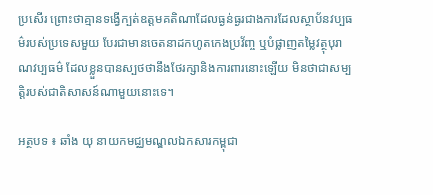ប្រសើរ ព្រោះថាគ្មានទង្វើក្បត់ឧត្តមគតិណាដែលធ្ងន់ធ្ងរជាងការដែលស្ថាប័នវប្បធម៌របស់ប្រទេសមួយ បែរជាមានចេតនាដកហូតកេងប្រវ័ញ្ច ឬបំផ្លាញតម្លៃវត្ថុបុរាណវប្បធម៌ ដែលខ្លួនបានស្បថថានឹងថែរក្សានិងការពារនោះឡើយ មិនថាជាសម្បត្តិរបស់ជាតិសាសន៍ណាមួយនោះទេ។

អត្ថបទ ៖ ឆាំង យុ នាយកមជ្ឈមណ្ឌលឯកសារកម្ពុជា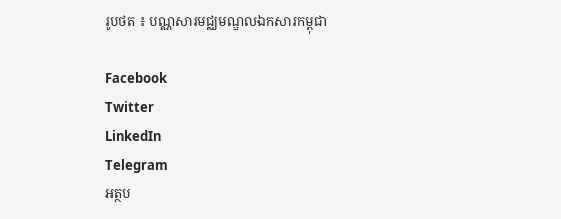រូបថត ៖ បណ្ណសារមជ្ឈមណ្ឌលឯកសារកម្ពុជា

Facebook
Twitter
LinkedIn
Telegram
អត្ថប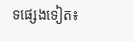ទផ្សេងទៀត៖